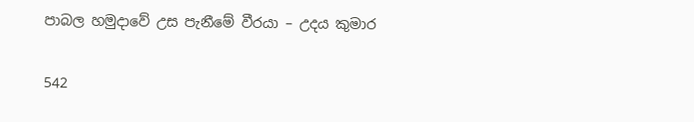පාබල හමුදාවේ උස පැනීමේ වීරයා – උදය කුමාර

542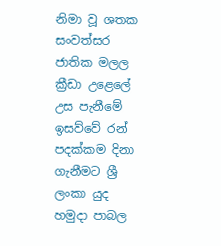නිමා වූ ශතක සංවත්සර ජාතික මලල ක්‍රීඩා උළෙලේ උස පැනීමේ ඉසව්වේ රන් පදක්කම දිනා ගැනීමට ශ්‍රී ලංකා යුද හමුදා පාබල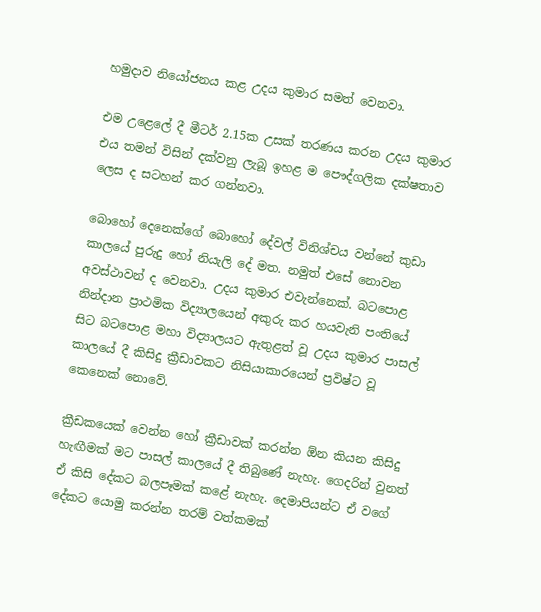හමුදාව නියෝජනය කළ උදය කුමාර සමත් වෙනවා.

එම උළෙලේ දී මීටර් 2.15ක උසක් තරණය කරන උදය කුමාර එය තමන් විසින් දක්වනු ලැබූ ඉහළ ම පෞද්ගලික දක්ෂතාව ලෙස ද සටහන් කර ගන්නවා.

බොහෝ දෙනෙක්ගේ බොහෝ දේවල් විනිශ්චය වන්නේ කුඩා කාලයේ පුරුදු හෝ නියැලි දේ මත. නමුත් එසේ නොවන අවස්ථාවන් ද වෙනවා. උදය කුමාර එවැන්නෙක්. බටපොළ නින්දාන ප්‍රාථමික විද්‍යාලයෙන් අකුරු කර හයවැනි පංතියේ සිට බටපොළ මහා විද්‍යාලයට ඇතුළත් වූ උදය කුමාර පාසල් කාලයේ දී කිසිදු ක්‍රීඩාවකට නිසියාකාරයෙන් ප්‍රවිෂ්ට වූ කෙනෙක් නොවේ.

ක්‍රීඩකයෙක් වෙන්න හෝ ක්‍රීඩාවක් කරන්න ඕන කියන කිසිදු හැඟීමක් මට පාසල් කාලයේ දී තිබුණේ නැහැ. ගෙදරින් වුනත් ඒ කිසි දේකට බලපෑමක් කළේ නැහැ. දෙමාපියන්ට ඒ වගේ දේකට යොමු කරන්න තරම් වත්කමක්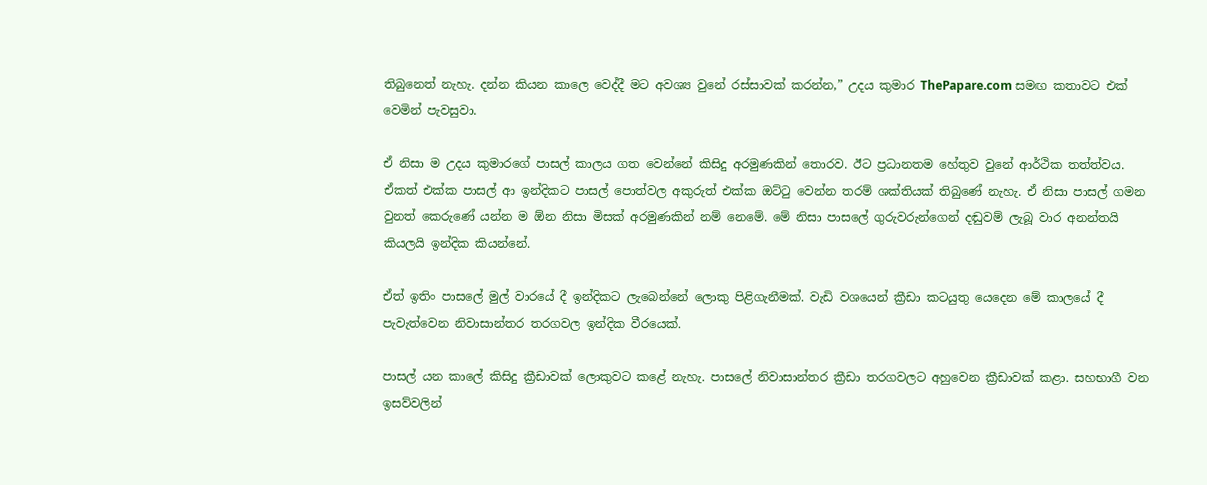තිබුනෙත් නැහැ. දන්න කියන කාලෙ වෙද්දී මට අවශ්‍ය වුනේ රස්සාවක් කරන්න,” උදය කුමාර ThePapare.com සමඟ කතාවට එක් වෙමින් පැවසුවා.

ඒ නිසා ම උදය කුමාරගේ පාසල් කාලය ගත වෙන්නේ කිසිදු අරමුණකින් තොරව. ඊට ප්‍රධානතම හේතුව වුනේ ආර්ථික තත්ත්වය. ඒකත් එක්ක පාසල් ආ ඉන්දිකට පාසල් පොත්වල අකුරුත් එක්ක ඔට්ටු වෙන්න තරම් ශක්තියක් තිබුණේ නැහැ. ඒ නිසා පාසල් ගමන වුනත් කෙරුණේ යන්න ම ඕන නිසා මිසක් අරමුණකින් නම් නෙමේ. මේ නිසා පාසලේ ගුරුවරුන්ගෙන් දඬුවම් ලැබූ වාර අනන්තයි කියලයි ඉන්දික කියන්නේ.

ඒත් ඉතිං පාසලේ මුල් වාරයේ දී ඉන්දිකට ලැබෙන්නේ ලොකු පිළිගැනීමක්. වැඩි වශයෙන් ක්‍රීඩා කටයුතු යෙදෙන මේ කාලයේ දී පැවැත්වෙන නිවාසාන්තර තරගවල ඉන්දික වීරයෙක්.

පාසල් යන කාලේ කිසිදු ක්‍රීඩාවක් ලොකුවට කළේ නැහැ. පාසලේ නිවාසාන්තර ක්‍රීඩා තරගවලට අහුවෙන ක්‍රීඩාවක් කළා. සහභාගී වන ඉසව්වලින්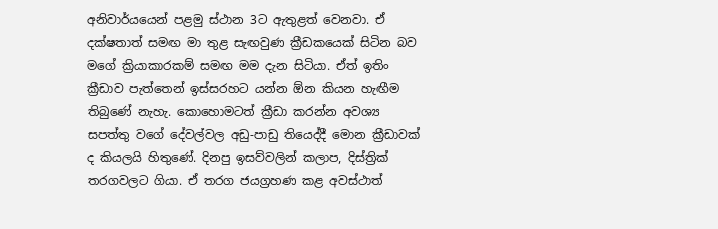අනිවාර්යයෙන් පළමු ස්ථාන 3ට ඇතුළත් වෙනවා. ඒ දක්ෂතාත් සමඟ මා තුළ සැඟවුණ ක්‍රීඩකයෙක් සිටින බව මගේ ක්‍රියාකාරකම් සමඟ මම දැන සිටියා. ඒත් ඉතිං ක්‍රීඩාව පැත්තෙන් ඉස්සරහට යන්න ඕන කියන හැඟීම තිබුණේ නැහැ. කොහොමටත් ක්‍රීඩා කරන්න අවශ්‍ය සපත්තු වගේ දේවල්වල අඩු-පාඩු තියෙද්දී මොන ක්‍රීඩාවක් ද කියලයි හිතුණේ. දිනපු ඉසව්වලින් කලාප, දිස්ත්‍රික් තරගවලට ගියා. ඒ තරග ජයග්‍රහණ කළ අවස්ථාත්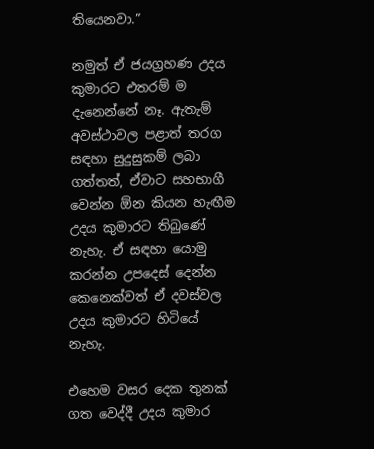තියෙනවා.”

නමුත් ඒ ජයග්‍රහණ උදය කුමාරට එතරම් ම දැනෙන්නේ නෑ. ඇතැම් අවස්ථාවල පළාත් තරග සඳහා සුදුසුකම් ලබා ගත්තත්, ඒවාට සහභාගී වෙන්න ඕන කියන හැඟීම උදය කුමාරට තිබුණේ නැහැ. ඒ සඳහා යොමු කරන්න උපදෙස් දෙන්න කෙනෙක්වත් ඒ දවස්වල උදය කුමාරට හිටියේ නැහැ.

එහෙම වසර දෙක තුනක් ගත වෙද්දී උදය කුමාර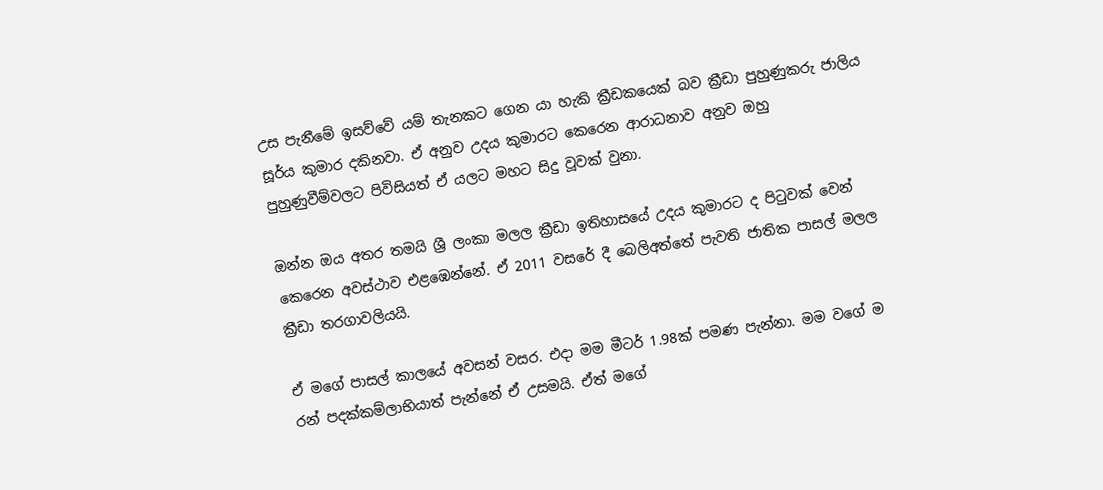උස පැනීමේ ඉසව්වේ යම් තැනකට ගෙන යා හැකි ක්‍රීඩකයෙක් බව ක්‍රීඩා පුහුණුකරු ජාලිය සූර්ය කුමාර දකිනවා. ඒ අනුව උදය කුමාරට කෙරෙන ආරාධනාව අනුව ඔහු පුහුණුවීම්වලට පිවිසියත් ඒ යලට මහට සිදු වූවක් වුනා.

ඔන්න ඔය අතර තමයි ශ්‍රී ලංකා මලල ක්‍රීඩා ඉතිහාසයේ උදය කුමාරට ද පිටුවක් වෙන් කෙරෙන අවස්ථාව එළඹෙන්නේ. ඒ 2011 වසරේ දී බෙලිඅත්තේ පැවති ජාතික පාසල් මලල ක්‍රීඩා තරගාවලියයි.

ඒ මගේ පාසල් කාලයේ අවසන් වසර. එදා මම මීටර් 1.98ක් පමණ පැන්නා. මම වගේ ම රන් පදක්කම්ලාභියාත් පැන්නේ ඒ උසමයි. ඒත් මගේ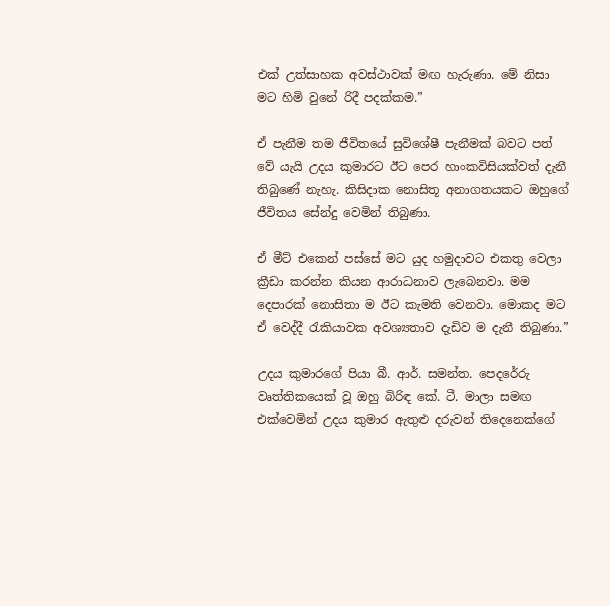එක් උත්සාහක අවස්ථාවක් මඟ හැරුණා. මේ නිසා මට හිමි වුනේ රිදී පදක්කම.”

ඒ පැනීම තම ජීවිතයේ සුවිශේෂී පැනීමක් බවට පත් වේ යැයි උදය කුමාරට ඊට පෙර හාංකවිසියක්වත් දැනී තිබුණේ නැහැ. කිසිදාක නොසිතූ අනාගතයකට ඔහුගේ ජීවිතය සේන්දු වෙමින් තිබුණා.

ඒ මීට් එකෙන් පස්සේ මට යුද හමුදාවට එකතු වෙලා ක්‍රීඩා කරන්න කියන ආරාධනාව ලැබෙනවා. මම දෙපාරක් නොසිතා ම ඊට කැමති වෙනවා. මොකද මට ඒ වෙද්දී රැකියාවක අවශ්‍යතාව දැඩිව ම දැනී තිබුණා.”

උදය කුමාරගේ පියා බී. ආර්. සමන්ත. පෙදරේරු වෘත්තිකයෙක් වූ ඔහු බිරිඳ කේ. ටී. මාලා සමඟ එක්වෙමින් උදය කුමාර ඇතුළු දරුවන් තිදෙනෙක්ගේ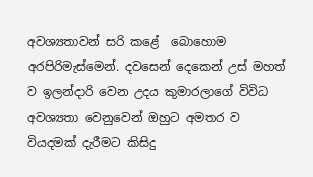අවශ්‍යතාවන් සරි කළේ  බොහොම අරපිරිමැස්මෙන්. දවසෙන් දෙකෙන් උස් මහත් ව ඉලන්දාරි වෙන උදය කුමාරලාගේ විවිධ අවශ්‍යතා වෙනුවෙන් ඔහුට අමතර ව වියදමක් දැරීමට කිසිදු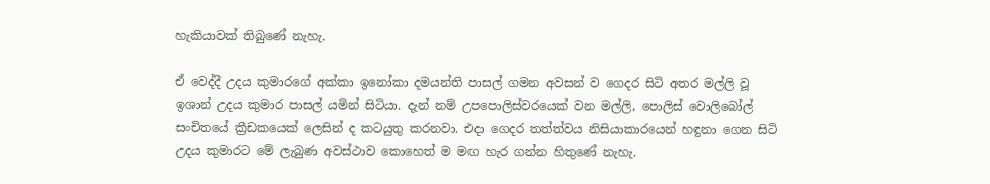හැකියාවක් තිබුණේ නැහැ.

ඒ වෙද්දී උදය කුමාරගේ අක්කා ඉනෝකා දමයන්ති පාසල් ගමන අවසන් ව ගෙදර සිටි අතර මල්ලි වූ ඉශාන් උදය කුමාර පාසල් යමින් සිටියා. දැන් නම් උපපොලිස්වරයෙක් වන මල්ලි, පොලිස් වොලිබෝල් සංචිතයේ ක්‍රීඩකයෙක් ලෙසින් ද කටයුතු කරනවා. එදා ගෙදර තත්ත්වය නිසියාකාරයෙන් හඳුනා ගෙන සිටි උදය කුමාරට මේ ලැබුණ අවස්ථාව කොහෙත් ම මඟ හැර ගන්න හිතුණේ නැහැ.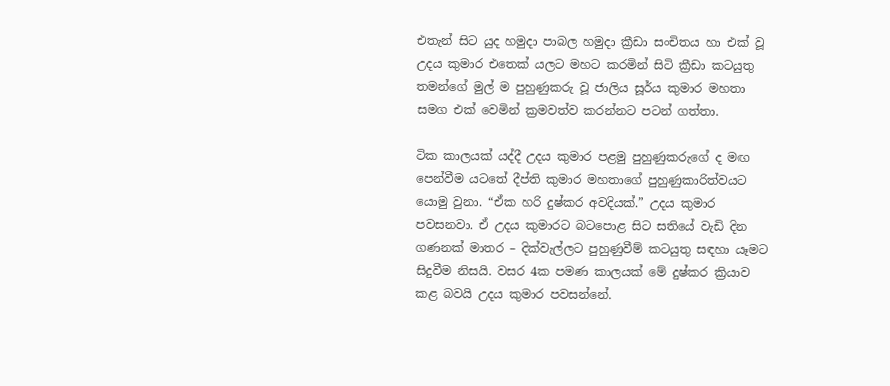එතැන් සිට යුද හමුදා පාබල හමුදා ක්‍රීඩා සංචිතය හා එක් වූ උදය කුමාර එතෙක් යලට මහට කරමින් සිටි ක්‍රීඩා කටයුතු තමන්ගේ මුල් ම පුහුණුකරු වූ ජාලිය සූර්ය කුමාර මහතා සමග එක් වෙමින් ක්‍රමවත්ව කරන්නට පටන් ගත්තා.

ටික කාලයක් යද්දී උදය කුමාර පළමු පුහුණුකරුගේ ද මඟ පෙන්වීම යටතේ දීප්ති කුමාර මහතාගේ පුහුණුකාරිත්වයට යොමු වුනා. “ඒක හරි දුෂ්කර අවදියක්.” උදය කුමාර පවසනවා. ඒ උදය කුමාරට බටපොළ සිට සතියේ වැඩි දින ගණනක් මාතර – දික්වැල්ලට පුහුණුවීම් කටයුතු සඳහා යෑමට සිදුවීම නිසයි. වසර 4ක පමණ කාලයක් මේ දුෂ්කර ක්‍රියාව කළ බවයි උදය කුමාර පවසන්නේ.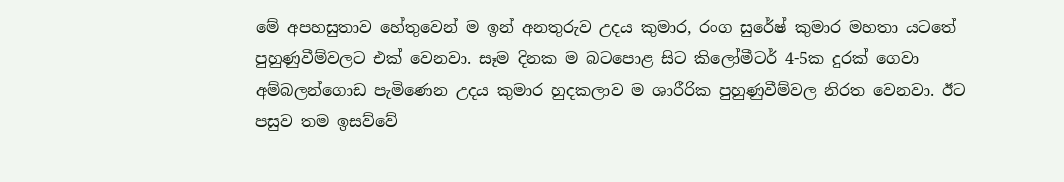මේ අපහසුතාව හේතුවෙන් ම ඉන් අනතුරුව උදය කුමාර, රංග සුරේෂ් කුමාර මහතා යටතේ පුහුණුවීම්වලට එක් වෙනවා. සෑම දිනක ම බටපොළ සිට කිලෝමීටර් 4-5ක දුරක් ගෙවා අම්බලන්ගොඩ පැමිණෙන උදය කුමාර හුදකලාව ම ශාරීරික පුහුණුවීම්වල නිරත වෙනවා. ඊට පසුව තම ඉසව්වේ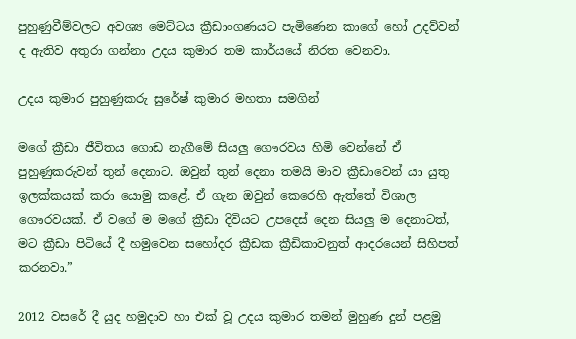පුහුණුවීම්වලට අවශ්‍ය මෙට්ටය ක්‍රීඩාංගණයට පැමිණෙන කාගේ හෝ උදව්වන් ද ඇතිව අතුරා ගන්නා උදය කුමාර තම කාර්යයේ නිරත වෙනවා.

උදය කුමාර පුහුණුකරු සුරේෂ් කුමාර මහතා සමගින්

මගේ ක්‍රීඩා ජීවිතය ගොඩ නැගීමේ සියලු ගෞරවය හිමි වෙන්නේ ඒ පුහුණුකරුවන් තුන් දෙනාට. ඔවුන් තුන් දෙනා තමයි මාව ක්‍රීඩාවෙන් යා යුතු ඉලක්කයක් කරා යොමු කළේ. ඒ ගැන ඔවුන් කෙරෙහි ඇත්තේ විශාල ගෞරවයක්. ඒ වගේ ම මගේ ක්‍රීඩා දිවියට උපදෙස් දෙන සියලු ම දෙනාටත්, මට ක්‍රීඩා පිටියේ දී හමුවෙන සහෝදර ක්‍රීඩක ක්‍රීඩිකාවනුත් ආදරයෙන් සිහිපත් කරනවා.”

2012 වසරේ දී යුද හමුදාව හා එක් වූ උදය කුමාර තමන් මුහුණ දුන් පළමු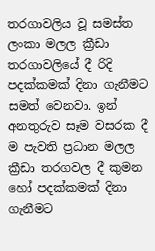තරගාවලිය වූ සමස්ත ලංකා මලල ක්‍රීඩා තරගාවලියේ දී රිදි පදක්කමක් දිනා ගැනීමට සමත් වෙනවා. ඉන් අනතුරුව සෑම වසරක දී ම පැවති ප්‍රධාන මලල ක්‍රීඩා තරගවල දී කුමන හෝ පදක්කමක් දිනා ගැනීමට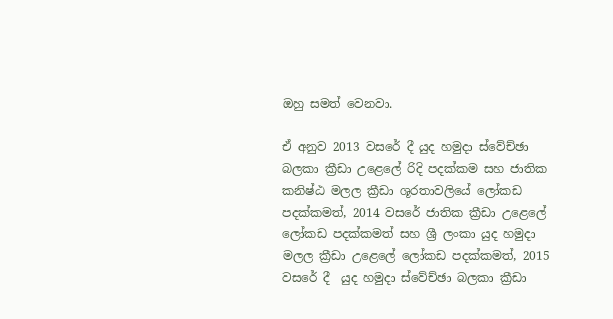ඔහු සමත් වෙනවා.

ඒ අනුව 2013 වසරේ දී යුද හමුදා ස්වේච්ඡා බලකා ක්‍රීඩා උළෙලේ රිදි පදක්කම සහ ජාතික කනිෂ්ඨ මලල ක්‍රීඩා ශූරතාවලියේ ලෝකඩ පදක්කමත්, 2014 වසරේ ජාතික ක්‍රීඩා උළෙලේ ලෝකඩ පදක්කමත් සහ ශ්‍රී ලංකා යුද හමුදා මලල ක්‍රීඩා උළෙලේ ලෝකඩ පදක්කමත්, 2015 වසරේ දී  යුද හමුදා ස්වේච්ඡා බලකා ක්‍රීඩා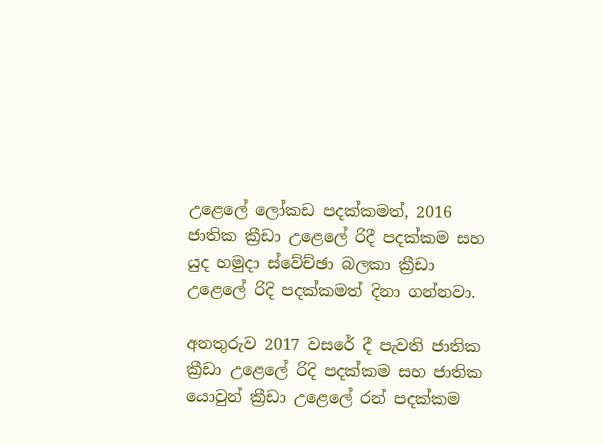උළෙලේ ලෝකඩ පදක්කමත්, 2016 ජාතික ක්‍රීඩා උළෙලේ රිදී පදක්කම සහ යුද හමුදා ස්වේච්ඡා බලකා ක්‍රීඩා උළෙලේ රිදි පදක්කමත් දිනා ගන්නවා.

අනතුරුව 2017 වසරේ දී පැවති ජාතික ක්‍රීඩා උළෙලේ රිදි පදක්කම සහ ජාතික යොවුන් ක්‍රීඩා උළෙලේ රන් පදක්කම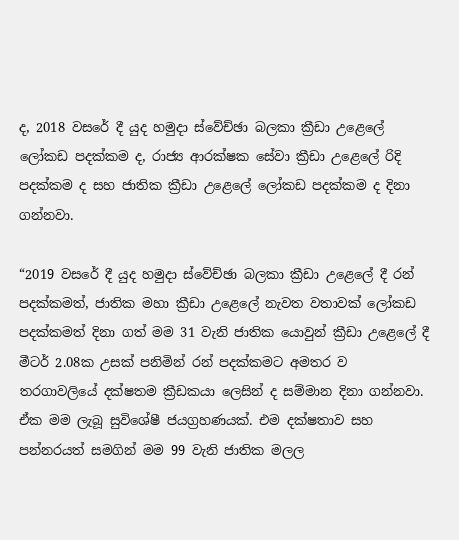ද, 2018 වසරේ දී යුද හමුදා ස්වේච්ඡා බලකා ක්‍රීඩා උළෙලේ ලෝකඩ පදක්කම ද, රාජ්‍ය ආරක්ෂක සේවා ක්‍රීඩා උළෙලේ රිදි පදක්කම ද සහ ජාතික ක්‍රීඩා උළෙලේ ලෝකඩ පදක්කම ද දිනා ගන්නවා.

“2019 වසරේ දී යුද හමුදා ස්වේච්ඡා බලකා ක්‍රීඩා උළෙලේ දී රන් පදක්කමත්, ජාතික මහා ක්‍රීඩා උළෙලේ නැවත වතාවක් ලෝකඩ පදක්කමත් දිනා ගත් මම 31 වැනි ජාතික යොවුන් ක්‍රීඩා උළෙලේ දී මීටර් 2.08ක උසක් පනිමින් රන් පදක්කමට අමතර ව තරගාවලියේ දක්ෂතම ක්‍රීඩකයා ලෙසින් ද සම්මාන දිනා ගන්නවා. ඒක මම ලැබූ සුවිශේෂී ජයග්‍රහණයක්. එම දක්ෂතාව සහ පන්නරයත් සමගින් මම 99 වැනි ජාතික මලල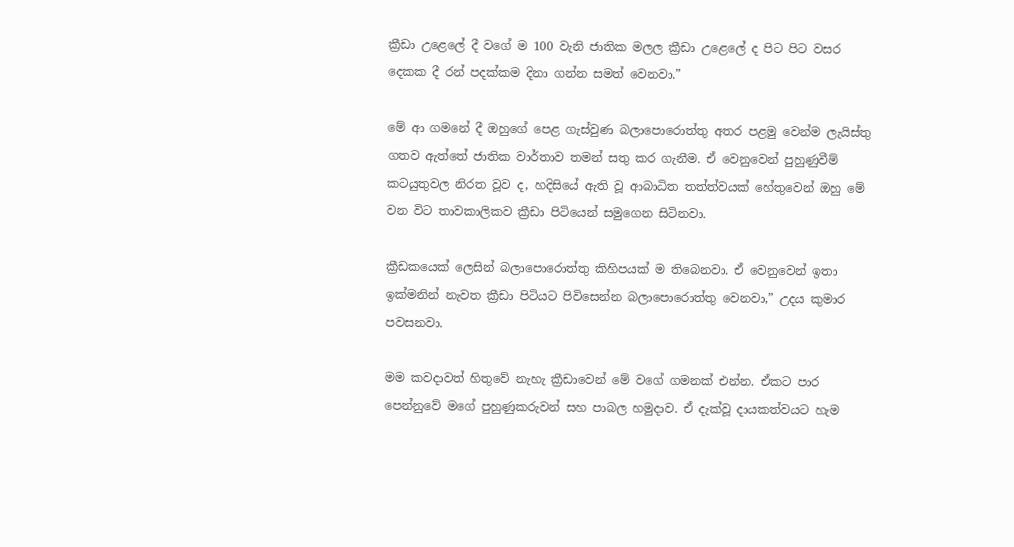ක්‍රීඩා උළෙලේ දී වගේ ම 100 වැනි ජාතික මලල ක්‍රීඩා උළෙලේ ද පිට පිට වසර දෙකක දී රන් පදක්කම දිනා ගන්න සමත් වෙනවා.”

මේ ආ ගමනේ දී ඔහුගේ පෙළ ගැස්වුණ බලාපොරොත්තු අතර පළමු වෙන්ම ලැයිස්තු ගතව ඇත්තේ ජාතික වාර්තාව තමන් සතු කර ගැනීම. ඒ වෙනුවෙන් පුහුණුවීම් කටයුතුවල නිරත වූව ද, හදිසියේ ඇති වූ ආබාධිත තත්ත්වයක් හේතුවෙන් ඔහු මේ වන විට තාවකාලිකව ක්‍රීඩා පිටියෙන් සමුගෙන සිටිනවා.

ක්‍රීඩකයෙක් ලෙසින් බලාපොරොත්තු කිහිපයක් ම තිබෙනවා. ඒ වෙනුවෙන් ඉතා ඉක්මනින් නැවත ක්‍රීඩා පිටියට පිවිසෙන්න බලාපොරොත්තු වෙනවා,” උදය කුමාර පවසනවා.

මම කවදාවත් හිතුවේ නැහැ ක්‍රීඩාවෙන් මේ වගේ ගමනක් එන්න. ඒකට පාර පෙන්නුවේ මගේ පුහුණුකරුවන් සහ පාබල හමුදාව. ඒ දැක්වූ දායකත්වයට හැම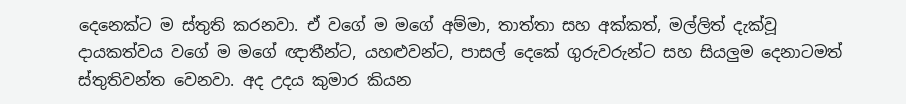දෙනෙක්ට ම ස්තුති කරනවා. ඒ වගේ ම මගේ අම්මා, තාත්තා සහ අක්කත්, මල්ලිත් දැක්වූ දායකත්වය වගේ ම මගේ ඥාතීන්ට, යහළුවන්ට, පාසල් දෙකේ ගුරුවරුන්ට සහ සියලුම දෙනාටමත් ස්තුතිවන්ත වෙනවා. අද උදය කුමාර කියන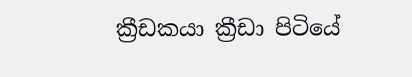ක්‍රීඩකයා ක්‍රීඩා පිටියේ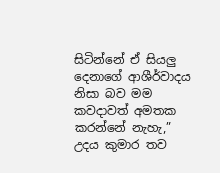සිටින්නේ ඒ සියලු දෙනාගේ ආශීර්වාදය නිසා බව මම කවදාවත් අමතක කරන්නේ නැහැ,” උදය කුමාර තව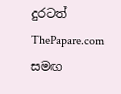දුරටත් ThePapare.com සමඟ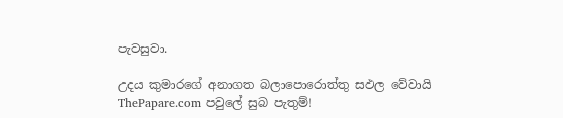පැවසුවා.

උදය කුමාරගේ අනාගත බලාපොරොත්තු සඵල වේවායි ThePapare.com පවුලේ සුබ පැතුම්!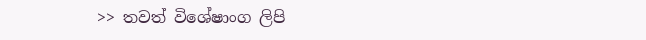>> තවත් විශේෂාංග ලිපි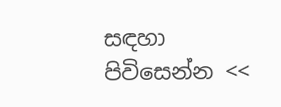සඳහා පිවිසෙන්න <<